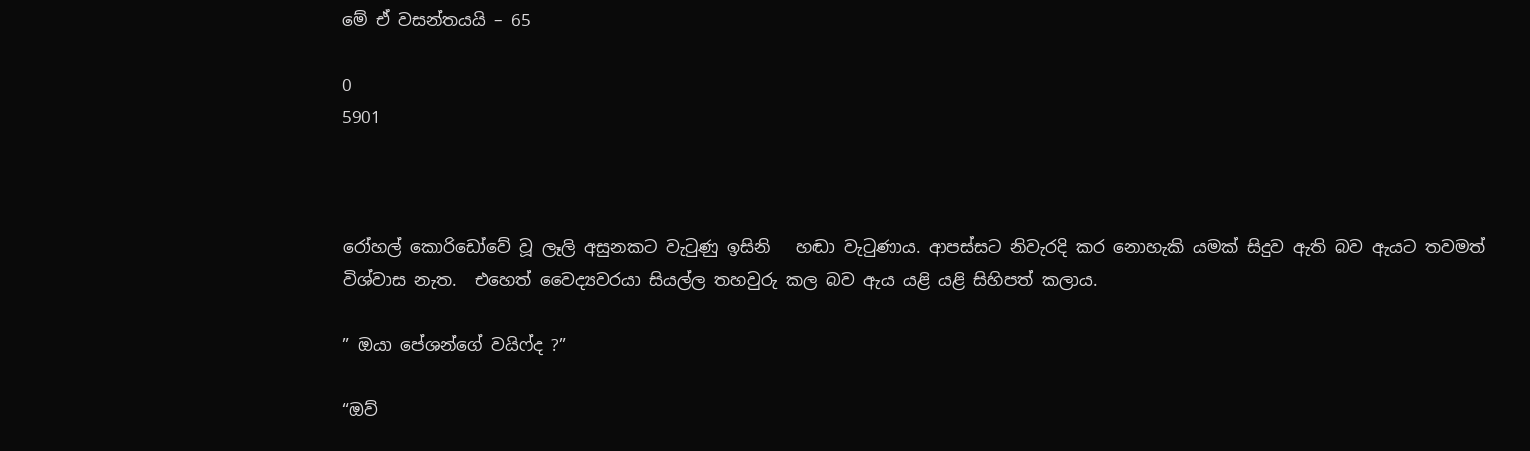මේ ඒ වසන්තයයි – 65

0
5901



රෝහල් කොරිඩෝවේ වූ ලෑලි අසුනකට වැටුණු ඉසිනි   හඬා වැටුණාය. ආපස්සට නිවැරදි කර නොහැකි යමක් සිදුව ඇති බව ඇයට තවමත් විශ්වාස නැත.  එහෙත් වෛද්‍යවරයා සියල්ල තහවුරු කල බව ඇය යළි යළි සිහිපත් කලාය.

” ඔයා පේශන්ගේ වයිෆ්ද ?”

“ඔව්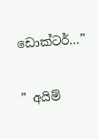ඩොක්ටර්…”

” අයිම්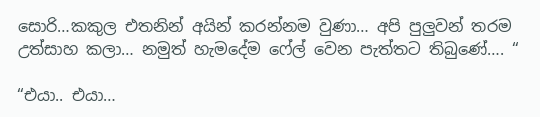සොරි…කකුල එතනින් අයින් කරන්නම වුණා… අපි පුලුවන් තරම උත්සාහ කලා… නමුත් හැමදේම ෆේල් වෙන පැත්තට තිබුණේ…. “

“එයා.. එයා…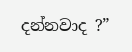දන්නවාද ?”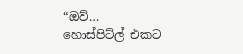“ඔව්…  හොස්පිට්ල් එකට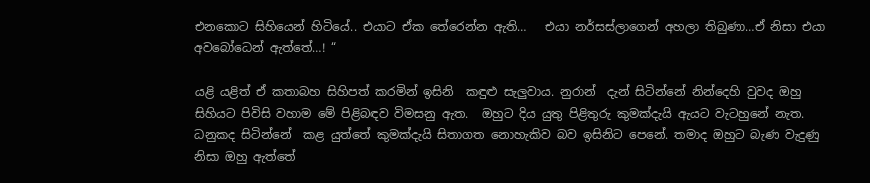එනකොට සිහියෙන් හිටියේ.. එයාට ඒක තේරෙන්න ඇති…   එයා නර්සස්ලාගෙන් අහලා තිබුණා…ඒ නිසා එයා අවබෝධෙන් ඇත්තේ…! “

යළි යළිත් ඒ කතාබහ සිහිපත් කරමින් ඉසිනි  කඳුළු සැලුවාය. නුරාන්  දැන් සිටින්නේ නින්දෙහි වුවද ඔහු සිහියට පිවිසි වහාම මේ පිළිබඳව විමසනු ඇත.  ඔහුට දිය යුතු පිළිතුරු කුමක්දැයි ඇයට වැටහුනේ නැත. ධනුකද සිටින්නේ  කළ යුත්තේ කුමක්දැයි සිතාගත නොහැකිව බව ඉසිනිට පෙනේ. තමාද ඔහුට බැණ වැදුණු නිසා ඔහු ඇත්තේ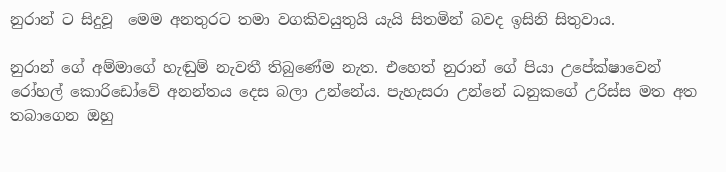නුරාන් ට සිදුවූ  මෙම අනතුරට තමා වගකිවයුතුයි යැයි සිතමින් බවද ඉසිනි සිතුවාය.

නුරාන් ගේ අම්මාගේ හැඬුම් නැවතී තිබුණේම නැත. එහෙත් නුරාන් ගේ පියා උපේක්ෂාවෙන් රෝහල් කොරිඩෝවේ අනන්තය දෙස බලා උන්නේය. පැහැසරා උන්නේ ධනුකගේ උරිස්ස මත අත තබාගෙන ඔහු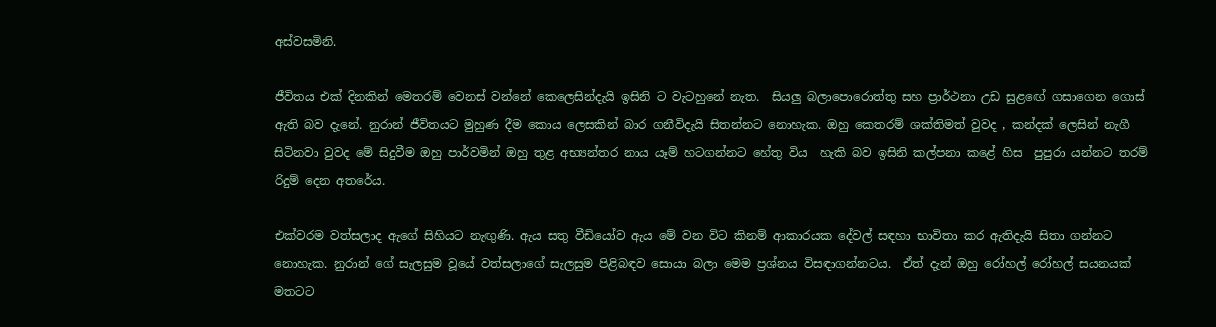අස්වසමිනි.

ජීවිතය එක් දිනකින් මෙතරම් වෙනස් වන්නේ කෙලෙසින්දැයි ඉසිනි ට වැටහුනේ නැත.  සියලු බලාපොරොත්තු සහ ප්‍රාර්ථනා උඩ සුළඟේ ගසාගෙන ගොස් ඇති බව දැනේ. නුරාන් ජීවිතයට මුහුණ දීම කොය ලෙසකින් බාර ගනීවිදැයි සිතන්නට නොහැක. ඔහු කෙතරම් ශක්තිමත් වුවද , කන්දක් ලෙසින් නැගී සිටිනවා වුවද මේ සිදුවීම ඔහු පාර්වමින් ඔහු තුළ අභ්‍යන්තර නාය යෑම් හටගන්නට හේතු විය  හැකි බව ඉසිනි කල්පනා කළේ හිස  පුපුරා යන්නට තරම් රිදුම් දෙන අතරේය.

එක්වරම වත්සලාද ඇගේ සිහියට නැඟුණි. ඇය සතු වීඩියෝව ඇය මේ වන විට කිනම් ආකාරයක දේවල් සඳහා භාවිතා කර ඇතිදැයි සිතා ගන්නට නොහැක. නුරාන් ගේ සැලසුම වූයේ වත්සලාගේ සැලසුම පිළිබඳව සොයා බලා මෙම ප්‍රශ්නය විසඳාගන්නටය.  ඒත් දැන් ඔහු රෝහල් රෝහල් සයනයක් මතටට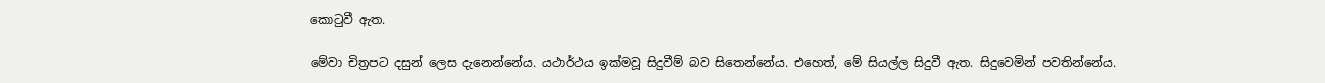කොටුවී ඇත.

මේවා චිත්‍රපට දසුන් ලෙස දැනෙන්නේය. යථාර්ථය ඉක්මවූ සිදුවීම් බව සිතෙන්නේය. එහෙත්, මේ සියල්ල සිදුවී ඇත. සිදුවෙමින් පවතින්නේය.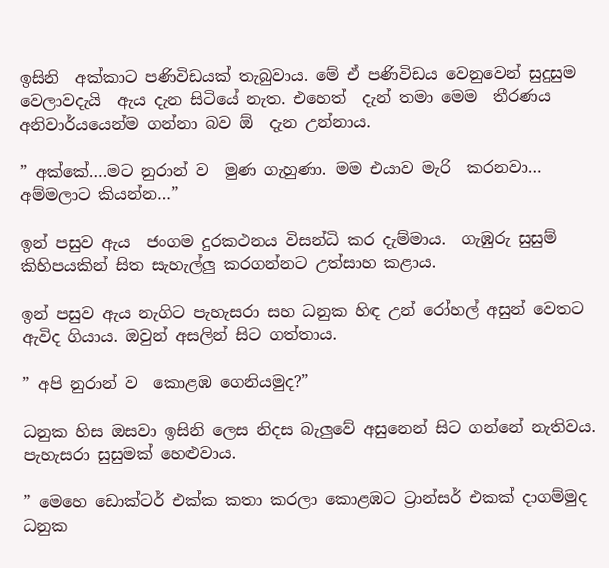ඉසිනි  අක්කාට පණිවිඩයක් තැබුවාය. මේ ඒ පණිවිඩය වෙනුවෙන් සුදුසුම වෙලාවදැයි  ඇය දැන සිටියේ නැත. එහෙත්  දැන් තමා මෙම  තීරණය අනිවාර්යයෙන්ම ගන්නා බව ඕ  දැන උන්නාය.

” අක්කේ….මට නුරාන් ව  මුණ ගැහුණා. මම එයාව මැරි  කරනවා… අම්මලාට කියන්න…”

ඉන් පසුව ඇය  ජංගම දුරකථනය විසන්ධි කර දැම්මාය.  ගැඹුරු සුසුම් කිහිපයකින් සිත සැහැල්ලු කරගන්නට උත්සාහ කළාය.

ඉන් පසුව ඇය නැගිට පැහැසරා සහ ධනුක හිඳ උන් රෝහල් අසුන් වෙතට ඇවිද ගියාය. ඔවුන් අසලින් සිට ගත්තාය.

” අපි නුරාන් ව  කොළඹ ගෙනියමුද?”

ධනුක හිස ඔසවා ඉසිනි ලෙස නිදස බැලුවේ අසුනෙන් සිට ගන්නේ නැතිවය. පැහැසරා සුසුමක් හෙළුවාය.

” මෙහෙ ඩොක්ටර් එක්ක කතා කරලා කොළඹට ට්‍රාන්සර් එකක් දාගම්මුද ධනුක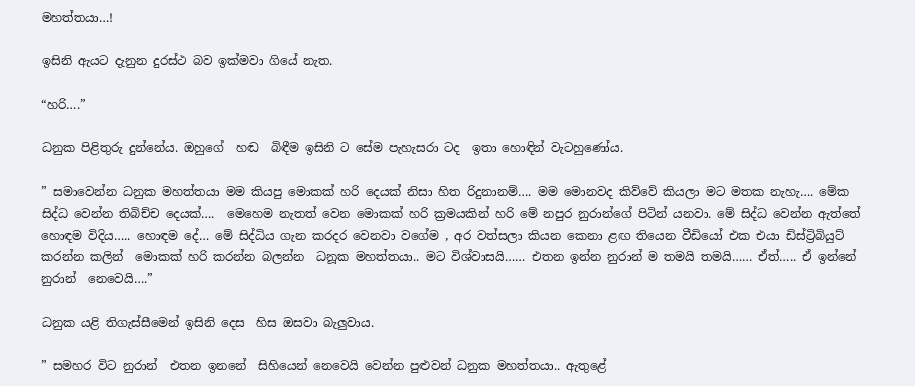මහත්තයා…!

ඉසිනි ඇයට දැනුන දුරස්ථ බව ඉක්මවා ගියේ නැත.

“හරි….”

ධනුක පිළිතුරු දුන්නේය. ඔහුගේ  හඬ  බිඳීම ඉසිනි ට සේම පැහැසරා ටද  ඉතා හොඳින් වැටහුණෝය.

” සමාවෙන්න ධනුක මහත්තයා මම කියපු මොකක් හරි දෙයක් නිසා හිත රිදුනානම්…. මම මොනවද කිව්වේ කියලා මට මතක නැහැ…. මේක සිද්ධ වෙන්න තිබිච්ච දෙයක්….  මෙහෙම නැතත් වෙන මොකක් හරි ක්‍රමයකින් හරි මේ නපුර නුරාන්ගේ පිටින් යනවා. මේ සිද්ධ වෙන්න ඇත්තේ හොඳම විදිය….. හොඳම දේ… මේ සිද්ධිය ගැන කරදර වෙනවා වගේම , අර වත්සලා කියන කෙනා ළඟ තියෙන වීඩියෝ එක එයා ඩිස්ට්‍රිබියුට්  කරන්න කලින්  මොකක් හරි කරන්න බලන්න  ධනූක මහත්තයා.. මට විශ්වාසයි…… එතන ඉන්න නුරාන් ම තමයි තමයි…… ඒත්….. ඒ ඉන්නේ නුරාන්  නෙවෙයි….”

ධනුක යළි තිගැස්සීමෙන් ඉසිනි දෙස  හිස ඔසවා බැලුවාය.

” සමහර විට නුරාන්  එතන ඉනනේ  සිහියෙන් නෙවෙයි වෙන්න පුළුවන් ධනුක මහත්තයා.. ඇතුළේ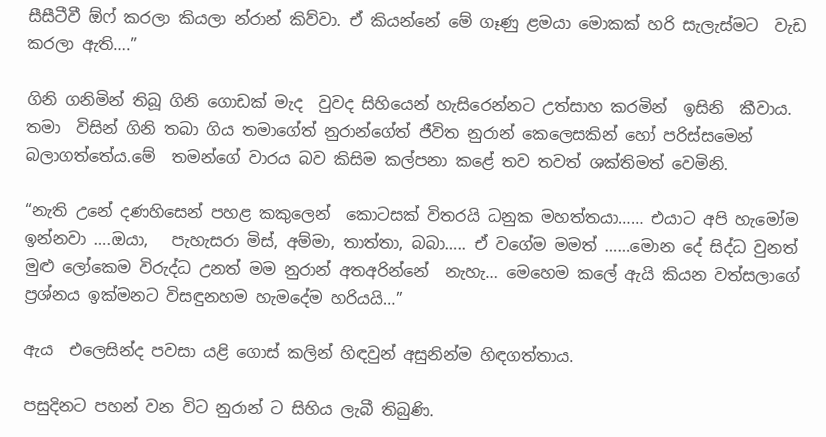සීසීටීවී ඕෆ් කරලා කියලා න්රාන් කිව්වා. ඒ කියන්නේ මේ ගෑණු ළමයා මොකක් හරි සැලැස්මට  වැඩ කරලා ඇති….”

ගිනි ගනිමින් තිබූ ගිනි ගොඩක් මැද  වුවද සිහියෙන් හැසිරෙන්නට උත්සාහ කරමින්  ඉසිනි  කීවාය.  තමා  විසින් ගිනි තබා ගිය තමාගේත් නුරාන්ගේත් ජීවිත නුරාන් කෙලෙසකින් හෝ පරිස්සමෙන් බලාගත්තේය.මේ  තමන්ගේ වාරය බව කිසිම කල්පනා කළේ තව තවත් ශක්තිමත් වෙමිනි.

“නැති උනේ දණහිසෙන් පහළ කකුලෙන්  කොටසක් විතරයි ධනුක මහත්තයා…… එයාට අපි හැමෝම ඉන්නවා ….ඔයා,   පැහැසරා මිස්, අම්මා, තාත්තා, බබා….. ඒ වගේම මමත් ……මොන දේ සිද්ධ වුනත් මුළු ලෝකෙම විරුද්ධ උනත් මම නුරාන් අතඅරින්නේ  නැහැ… මෙහෙම කලේ ඇයි කියන වත්සලාගේ ප්‍රශ්නය ඉක්මනට විසඳුනහම හැමදේම හරියයි…”

ඇය  එලෙසින්ද පවසා යළි ගොස් කලින් හිඳවුන් අසුනින්ම හිඳගත්තාය.

පසුදිනට පහන් වන විට නුරාන් ට සිහිය ලැබී තිබුණි.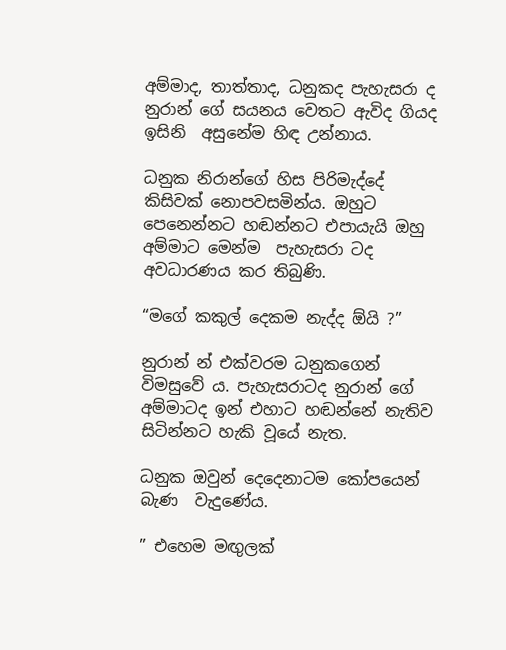අම්මාද, තාත්තාද, ධනුකද පැහැසරා ද නුරාන් ගේ සයනය වෙතට ඇවිද ගියද ඉසිනි  අසුනේම හිඳ උන්නාය.

ධනුක නිරාන්ගේ හිස පිරිමැද්දේ කිසිවක් නොපවසමින්ය. ඔහුට පෙනෙන්නට හඬන්නට එපායැයි ඔහු අම්මාට මෙන්ම  පැහැසරා ටද  අවධාරණය කර තිබුණි.

“මගේ කකුල් දෙකම නැද්ද ඕයි ?”

නුරාන් න් එක්වරම ධනුකගෙන් විමසුවේ ය. පැහැසරාටද නුරාන් ගේ අම්මාටද ඉන් එහාට හඬන්නේ නැතිව සිටින්නට හැකි වූයේ නැත.

ධනුක ඔවුන් දෙදෙනාටම කෝපයෙන් බැණ  වැදුණේය.

” එහෙම මඟුලක්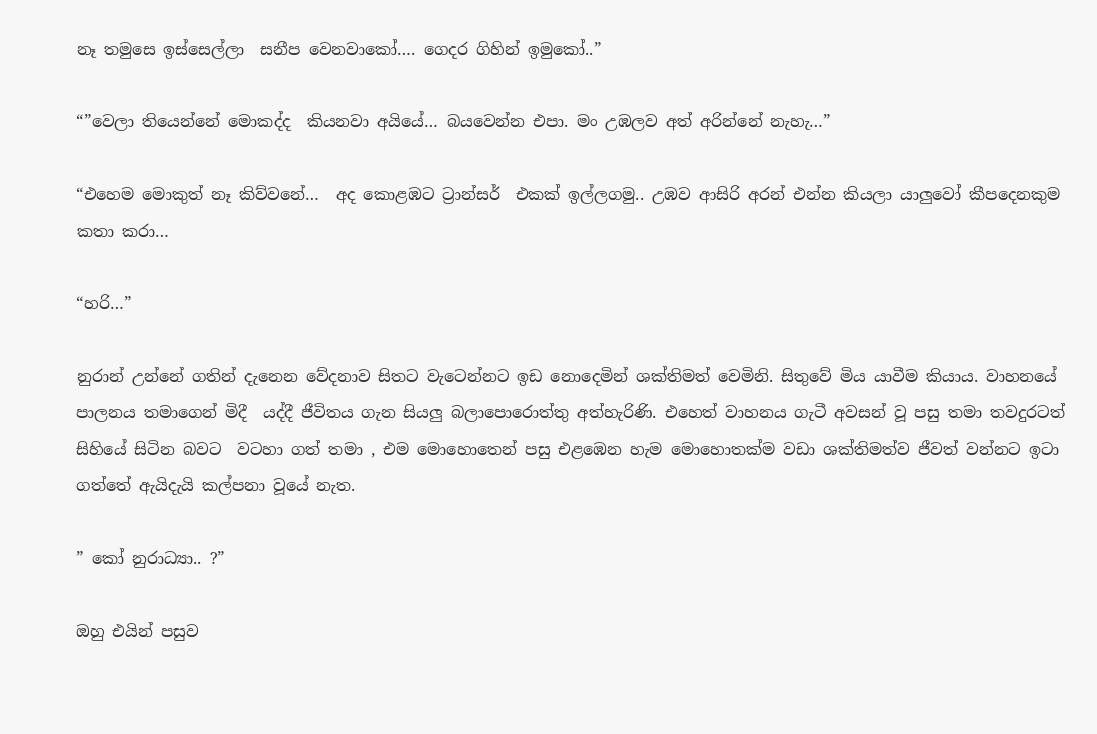නෑ තමුසෙ ඉස්සෙල්ලා  සනීප වෙනවාකෝ…. ගෙදර ගිහින් ඉමුකෝ..”

“”වෙලා තියෙන්නේ මොකද්ද  කියනවා අයියේ… බයවෙන්න එපා. මං උඹලව අත් අරින්නේ නැහැ…”

“එහෙම මොකුත් නෑ කිව්වනේ…  අද කොළඹට ට්‍රාන්සර්  එකක් ඉල්ලගමු.. උඹව ආසිරි අරන් එන්න කියලා යාලුවෝ කීපදෙනකුම කතා කරා…

“හරි…”

නුරාන් උන්නේ ගතින් දැනෙන වේදනාව සිතට වැටෙන්නට ඉඩ නොදෙමින් ශක්තිමත් වෙමිනි. සිතුවේ මිය යාවීම කියාය. වාහනයේ  පාලනය තමාගෙන් මිදී  යද්දී ජීවිතය ගැන සියලු බලාපොරොත්තු අත්හැරිණි. එහෙත් වාහනය ගැටී අවසන් වූ පසු තමා තවදුරටත් සිහියේ සිටින බවට  වටහා ගත් තමා , එම මොහොතෙන් පසු එළඹෙන හැම මොහොතක්ම වඩා ශක්තිමත්ව ජීවත් වන්නට ඉටා ගත්තේ ඇයිදැයි කල්පනා වූයේ නැත.

” කෝ නුරාධ්‍යා.. ?”

ඔහු එයින් පසුව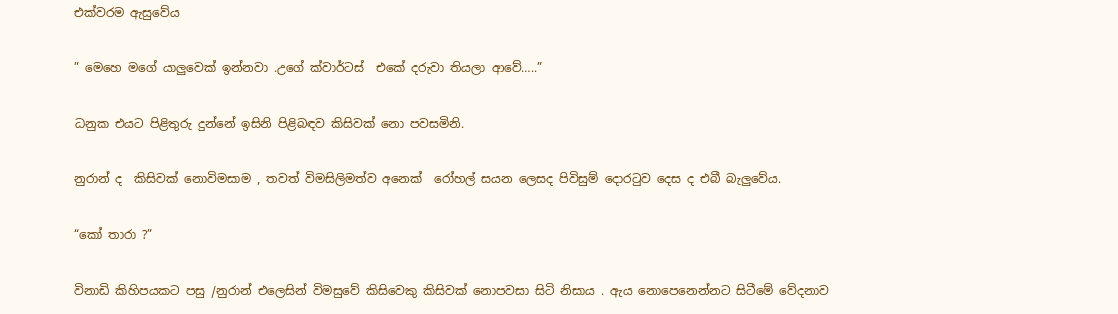එක්වරම ඇසුවේය

” මෙහෙ මගේ යාලුවෙක් ඉන්නවා .උගේ ක්වාර්ටස්  එකේ දරුවා තියලා ආවේ…..”

ධනුක එයට පිළිතුරු දුන්නේ ඉසිනි පිළිබඳව කිසිවක් නො පවසමිනි.

නුරාන් ද  කිසිවක් නොවිමසාම , තවත් විමසිලිමත්ව අනෙක්  රෝහල් සයන ලෙසද පිවිසුම් දොරටුව දෙස ද එබී බැලුවේය.

“කෝ තාරා ?”

විනාඩි කිහිපයකට පසු /නුරාන් එලෙසින් විමසුවේ කිසිවෙකු කිසිවක් නොපවසා සිටි නිසාය . ඇය නොපෙනෙන්නට සිටීමේ වේදනාව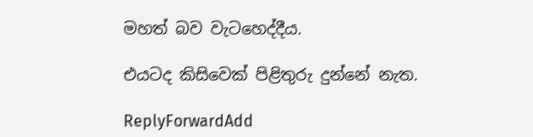මහත් බව වැටහෙද්දීය.

එයටද කිසිවෙක් පිළිතුරු දුන්නේ නැත.

ReplyForwardAdd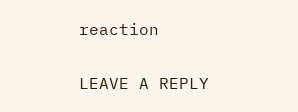reaction

LEAVE A REPLY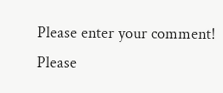Please enter your comment!
Please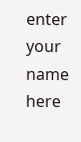enter your name here